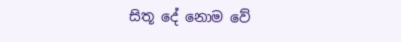සිතූ දේ නොම වේ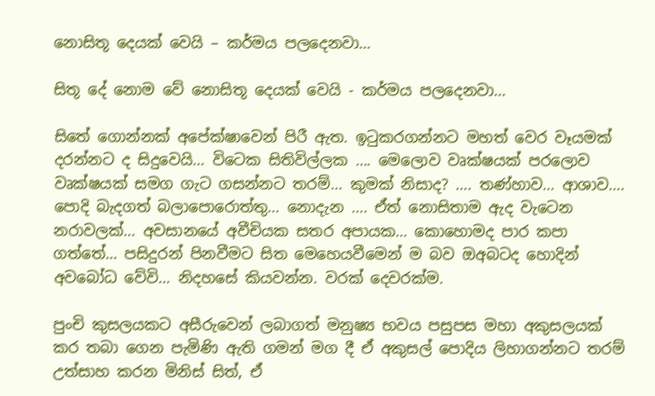නොසිතූ දෙයක් වෙයි – කර්මය පලදෙනවා…

සිතූ දේ නොම වේ නොසිතූ දෙයක් වෙයි - කර්මය පලදෙනවා...

සිතේ ගොන්නක් අපේක්ෂාවෙන් පිරී ඇත. ඉටුකරගන්නට මහත් වෙර වෑයමක් දරන්නට ද සිදුවෙයි… විටෙක සිතිවිල්ලක …. මෙලොව වෘක්ෂයක් පරලොව වෘක්ෂයක් සමග ගැට ගසන්නට තරම්… කුමක් නිසාද? …. තණ්හාව… ආශාව…. පොදි බැදගත් බලාපොරොත්තු… නොදැන …. ඒත් නොසිතාම ඇද වැටෙන නරාවලක්… අවසානයේ අවීචියක සතර අපායක… කොහොමද පාර කපා ගත්තේ… පසිදුරන් පිනවීමට සිත මෙහෙයවීමෙන් ම බව ඔඅබටද හොදින් අවබෝධ වේවි… නිදහසේ කියවන්න. වරක් දෙවරක්ම.

පුංචි කුසලයකට අසීරුවෙන් ලබාගත් මනුෂ්‍ය භවය පසුපස මහා අකුසලයක් කර තබා ගෙන පැමිණි ඇති ගමන් මග දී ඒ අකුසල් පොදිය ලිහාගන්නට තරම් උත්සාහ කරන මිනිස් සිත්, ඒ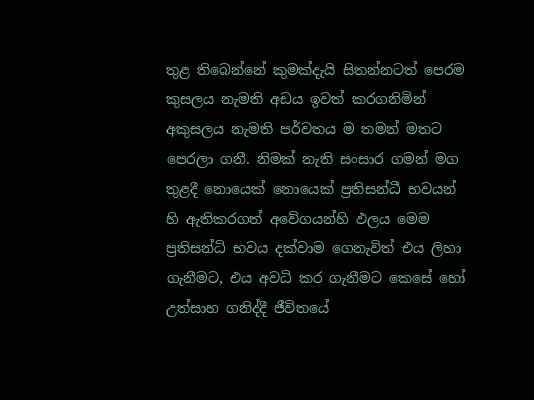තුළ තිබෙන්නේ කුමක්දැයි සිතන්නටත් පෙරම කුසලය නැමති අඩය ඉවත් කරගනිමින් අකුසලය නැමති පර්වතය ම තමන් මතට පෙරලා ගනී. නිමක් නැති සංසාර ගමන් මග තුළදී නොයෙක් නොයෙක් ප්‍රතිසන්ධී භවයන් හි ඇතිකරගත් අවේගයන්හි ඵලය මෙම ප්‍රතිසන්ධි භවය දක්වාම ගෙනැවිත් එය ලිහා ගැනීමට, එය අවධි කර ගැනීමට කෙසේ හෝ උත්සාහ ගනිද්දී ජීවිතයේ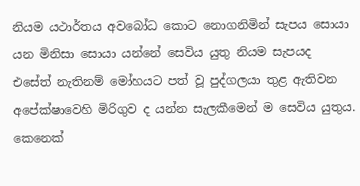නියම යථාර්තය අවබෝධ කොට නොගනිමින් සැපය සොයා යන මිනිසා සොයා යන්නේ සෙවිය යුතු නියම සැපයද එසේත් නැතිනම් මෝහයට පත් වූ පුද්ගලයා තුළ ඇතිවන අපේක්ෂාවෙහි මිරිගුව ද යන්න සැලකීමෙන් ම සෙවිය යුතුය. කෙනෙක්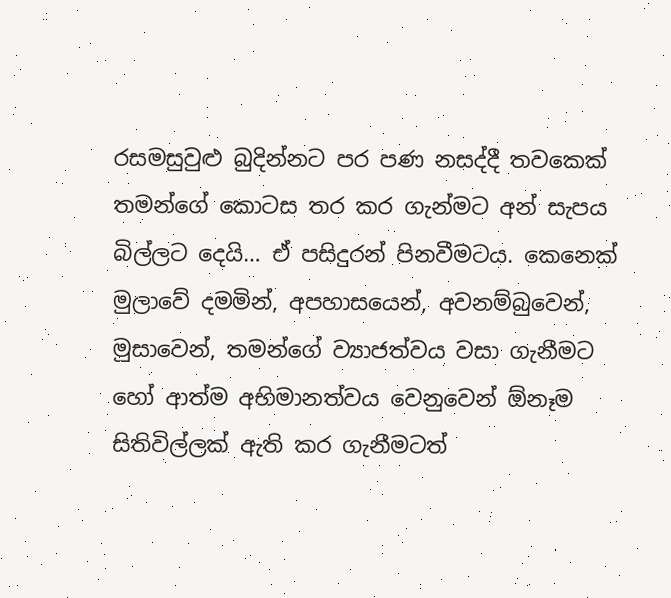රසමසුවුළු බුදින්නට පර පණ නසද්දී තවකෙක් තමන්ගේ කොටස තර කර ගැන්මට අන් සැපය බිල්ලට දෙයි… ඒ පසිදුරන් පිනවීමටය. කෙනෙක් මුලාවේ දමමින්, අපහාසයෙන්, අවනම්බුවෙන්, මුසාවෙන්, තමන්ගේ ව්‍යාජත්වය වසා ගැනීමට හෝ ආත්ම අභිමානත්වය වෙනුවෙන් ඕනෑම සිතිවිල්ලක් ඇති කර ගැනීමටත්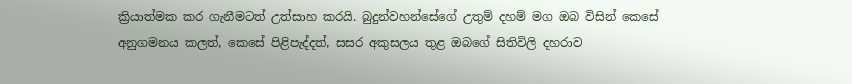ක්‍රියාත්මක කර ගැනීමටත් උත්සාහ කරයි. බුදුන්වහන්සේගේ උතුම් දහම් මග ඔබ විසින් කෙසේ අනුගමනය කලත්, කෙසේ පිළිපැද්දත්, සසර අකුසලය තුළ ඔබගේ සිතිවිලි දහරාව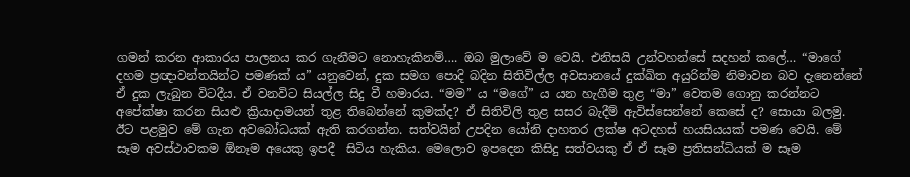ගමන් කරන ආකාරය පාලනය කර ගැනීමට නොහැකිනම්…. ඔබ මුලාවේ ම වෙයි. එනිසයි උන්වහන්සේ සදහන් කලේ… “මාගේ දහම ප්‍රඥාවන්තයින්ට පමණක් ය” යනුවෙන්, දුක සමග පොදි බදින සිතිවිල්ල අවසානයේ දුක්ඛිත අයුරින්ම නිමාවන බව දැනෙන්නේ ඒ දුක ලැබුන විටදීය. ඒ වනවිට සියල්ල සිදු වී හමාරය. “මම” ය “මගේ” ය යන හැගීම තුළ “මා” වෙතම ගොනු කරන්නට අපේක්ෂා කරන සියළු ක්‍රියාදාමයන් තුළ තිබෙන්නේ කුමක්ද? ඒ සිතිවිලි තුළ සසර බැදීම් ඇවිස්සෙන්නේ කෙසේ ද? සොයා බලමු. ඊට පළමුව මේ ගැන අවබෝධයක් ඇති කරගන්න. සත්වයින් උපදින යෝනි දාහතර ලක්ෂ අටදහස් හයසියයක් පමණ වෙයි. මේ සෑම අවස්ථාවකම ඕනෑම අයෙකු ඉපදී  සිටිය හැකිය. මෙලොව ඉපදෙන කිසිදු සත්වයකු ඒ ඒ සෑම ප්‍රතිසන්ධියක් ම සෑම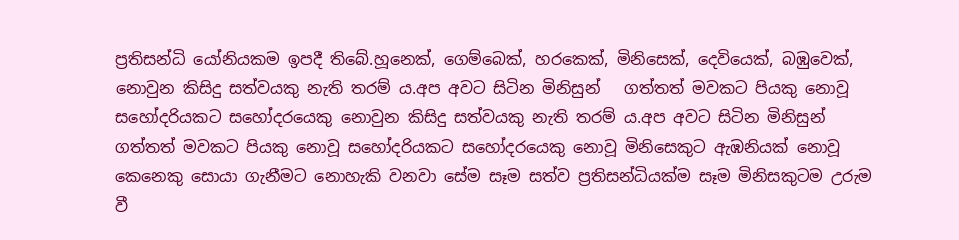ප්‍රතිසන්ධි යෝනියකම ඉපදී තිබේ.හූනෙක්, ගෙම්බෙක්, හරකෙක්, මිනිසෙක්, දෙවියෙක්, බඹුවෙක්, නොවුන කිසිදු සත්වයකු නැති තරම් ය.අප අවට සිටින මිනිසුන්   ගත්තත් මවකට පියකු නොවූ සහෝදරියකට සහෝදරයෙකු නොවුන කිසිදු සත්වයකු නැති තරම්‍ ය.අප අවට සිටින මිනිසුන් ගත්තත් මවකට පියකු නොවූ සහෝදරියකට සහෝදරයෙකු නොවූ මිනිසෙකුට ඇඹනියක් නොවූ කෙනෙකු සොයා ගැනීමට නොහැකි වනවා සේම සෑම සත්ව ප්‍රතිසන්ධියක්ම සෑම මිනිසකුටම උරුම වී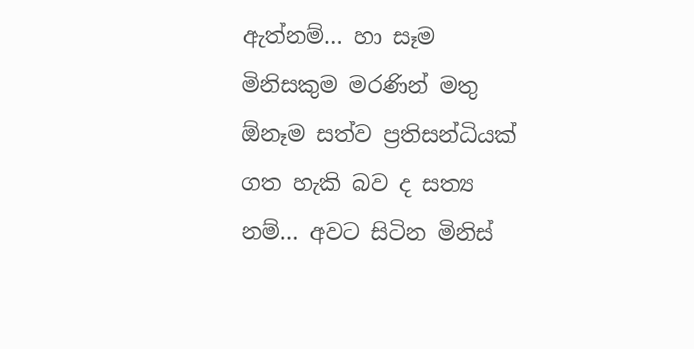ඇත්නම්… හා සෑම මිනිසකුම මරණින් මතු ඕනෑම සත්ව ප්‍රතිසන්ධියක් ගත හැකි බව ද සත්‍ය නම්… අවට සිටින මිනිස්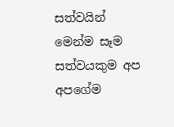සත්වයින් මෙන්ම සෑම සත්ව‍යකුම අප අපගේම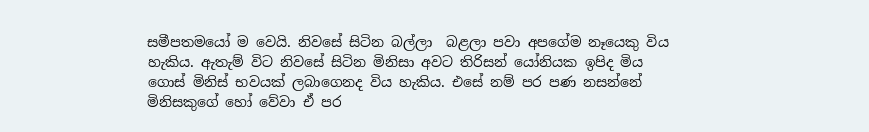සමීපතමයෝ ම වෙයි. නිවසේ සිටින බල්ලා  බළලා පවා අපගේම නෑ‍යෙකු විය හැකිය. ඇතැම් විට නිවසේ සිටින මිනිසා අවට තිරිසන් යෝනියක ඉපිද මිය ගොස් මිනිස් භවයක් ලබාගෙනද විය හැකිය. එසේ නම් පර පණ නසන්නේ මිනිසකුගේ හෝ වේවා ඒ පර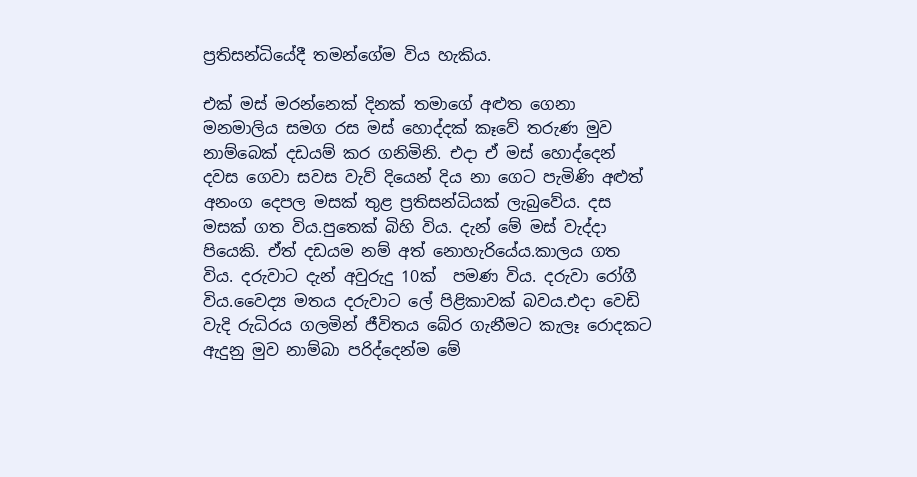ප්‍රතිසන්ධියේදී තමන්ගේම විය හැකිය.

එක් මස් මරන්නෙක් දිනක් තමාගේ අළුත ගෙනා මනමාලිය සමග රස මස් හොද්දක් කෑවේ තරුණ මුව නාම්බෙක් දඩයම් කර ගනිමිනි. එදා ඒ මස් හොද්දෙන් දවස ගෙවා සවස වැව් දියෙන් දිය නා ගෙට පැමිණි අළුත් අනංග දෙපල මසක් තුළ ප්‍රතිසන්ධියක් ලැබුවේය. දස මසක් ගත විය.පුතෙක් බිහි විය. දැන් මේ මස් වැද්දා පියෙකි. ඒත් දඩයම නම් අත් නොහැරියේය.කාලය ගත විය. දරුවාට දැන් අවුරුදු 10ක්  පමණ විය. දරුවා රෝගී විය.වෛද්‍ය මතය දරුවාට ලේ පිළිකාවක් බවය.එදා වෙඩි වැදි රුධිරය ගලමින් ජීවිතය බේර ගැනීමට කැලෑ රොදකට ඇදුනු මුව නාම්බා පරිද්දෙන්ම මේ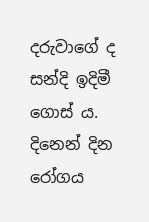දරුවාගේ ද සන්දි ඉදිමී ගොස්‍ ය. දිනෙන් දින රෝගය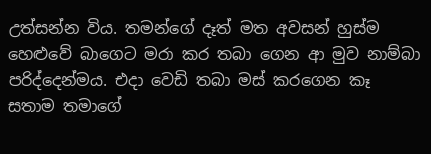උත්සන්න විය. තමන්ගේ දෑත් මත අවසන් හුස්ම හෙළුවේ බාගෙට මරා කර තබා ගෙන ආ මුව නාම්බා පරිද්දෙන්මය. එදා වෙඩි තබා මස් කරගෙන කෑ සතාම තමාගේ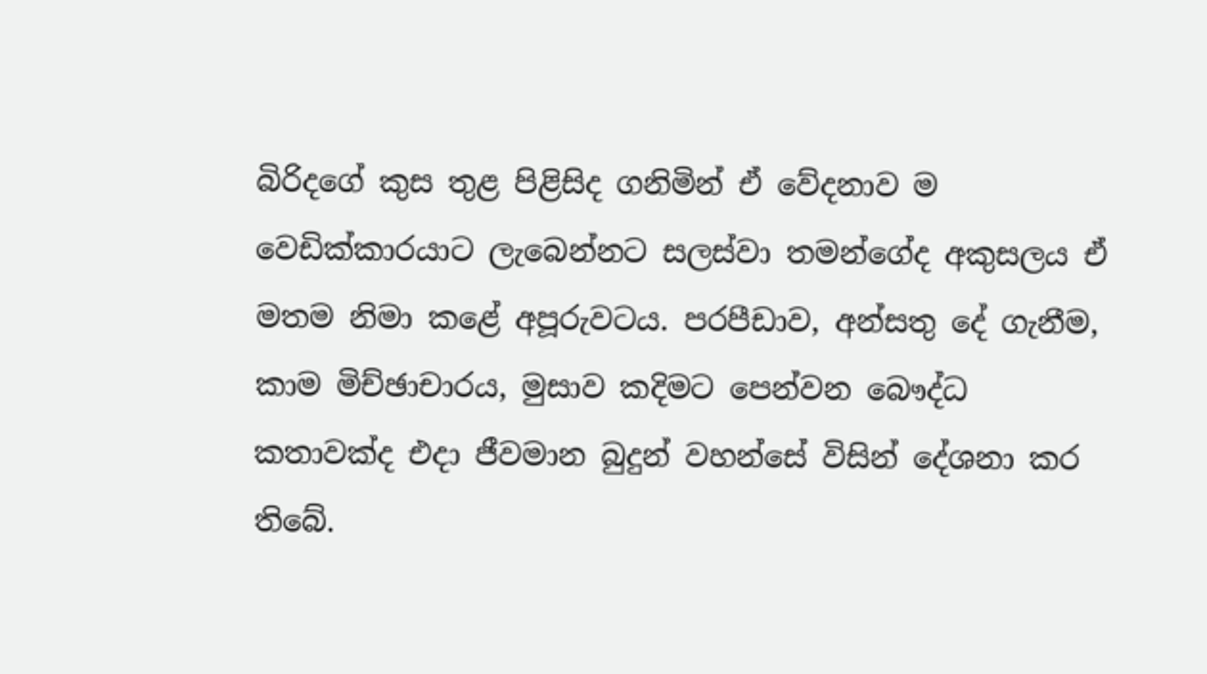බිරිදගේ කුස තුළ පිළිසිද ගනිමින් ඒ වේදනාව ම වෙඩික්කාරයාට ලැබෙන්නට සලස්වා තමන්ගේද අකුසලය ඒ මතම නිමා කළේ අපූරුවටය. පරපීඩාව, අන්සතු දේ ගැනීම, කාම මිච්ඡාචාරය, මුසාව කදිමට පෙන්වන බෞද්ධ කතාවක්ද එදා ජීවමාන බුදුන් වහන්සේ විසින් දේශනා කර තිබේ.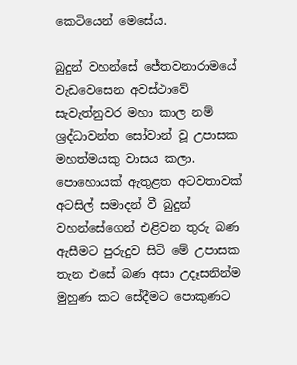කෙටියෙන් මෙසේය.

බුදුන් වහන්සේ ජේතවනාරාමයේ වැඩවෙසෙන අවස්ථාවේ සැවැත්නුවර මහා කාල නම් ශ්‍රද්ධාවන්ත සෝවාන් වූ උපාසක මහත්මයකු වාසය කලා. පොහොයක් ඇතුළත අටවතාවක් අටසිල් සමාදන් වී බුදුන් වහන්සේගෙන් එළිවන තුරු බණ ඇසීමට පුරුදුව සිටි මේ උපාසක තැන එසේ බණ අසා උදෑසනින්ම මුහුණ කට සේදීමට පොකුණට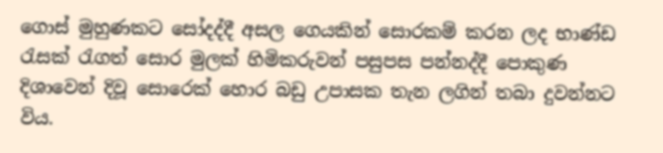ගොස් මුහුණකට සෝදද්දී අසල ගෙයකින් සොරකම් කරන ලද භාණ්ඩ රැසක් රැගත් සොර මුලක් හිමිකරුවන් පසුපස පන්නද්දී පොකුණ දිශාවෙන් දිවූ සොරෙක් හොර බඩු උපාසක තැන ලගින් තබා දුවන්නට විය.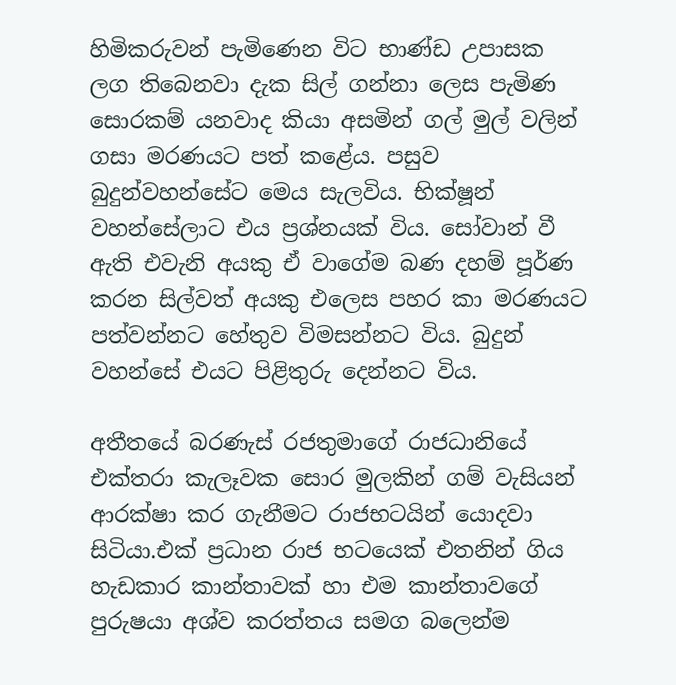හිමිකරුවන් පැමිණෙන විට භාණ්ඩ උපාසක ලග තිබෙනවා දැක සිල් ගන්නා ලෙස පැමිණ සොරකම් යනවාද කියා අසමින් ගල් මුල් වලින් ගසා මරණයට පත් කළේය. පසුව බුදුන්වහන්සේට මෙය සැලවිය. භික්ෂූන් වහන්සේලාට එය ප්‍රශ්නයක් විය. සෝවාන් වී  ඇති එවැනි අයකු ඒ වාගේම බණ දහම් පූර්ණ කරන සිල්වත් අයකු එලෙස පහර කා මරණයට පත්වන්නට හේතුව විමසන්නට විය. බුදුන් වහන්සේ එයට පිළිතුරු දෙන්නට විය.

අතීතයේ බරණැස් රජතුමාගේ රාජධානියේ එක්තරා කැලෑවක සොර මුලකින් ගම් වැසියන් ආරක්ෂා කර ගැනීමට රාජභටයින් යොදවා සිටියා.එක් ප්‍රධාන රාජ භටයෙක් එතනින් ගිය හැඩකාර කාන්තාවක් හා එම කාන්තාවගේ පුරුෂයා අශ්ව කරත්තය සමග බලෙන්ම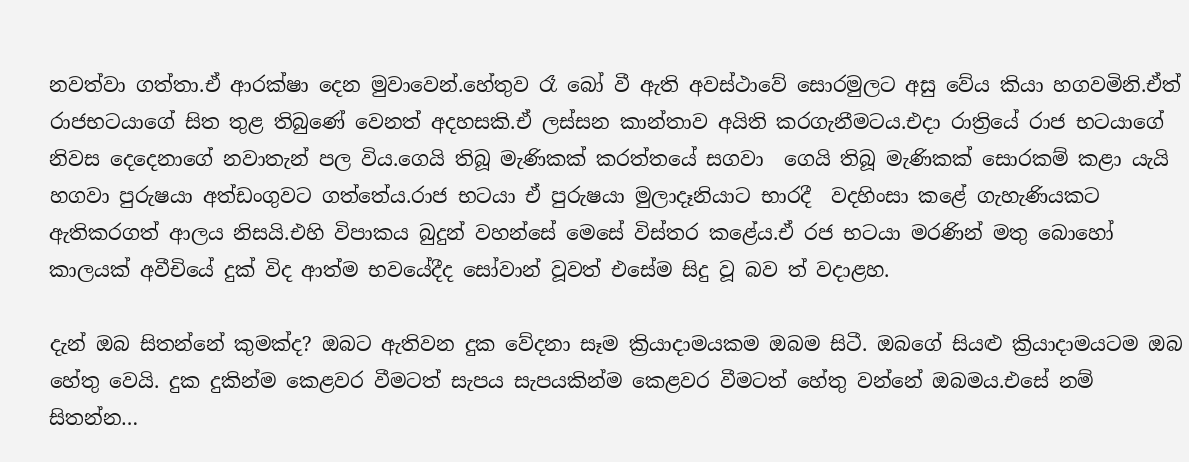නවත්වා ගත්තා.ඒ ආරක්ෂා දෙන මුවාවෙන්.හේතුව රෑ බෝ වී ඇති අවස්ථාවේ සොරමුලට අසු වේය කියා හගවමිනි.ඒත් රාජභටයාගේ සිත තුළ තිබුණේ වෙනත් අදහසකි.ඒ ලස්සන කාන්තාව අයිති කරගැනීමටය.එදා රාත්‍රියේ රාජ භටයාගේ නිවස දෙදෙනාගේ නවාතැන් පල විය.ගෙයි තිබූ මැණිකක් කරත්තයේ සගවා  ගෙයි තිබූ මැණිකක් සොරකම් කළා යැයි හගවා පුරුෂයා අත්ඩංගුවට ගත්තේය.රාජ භටයා ඒ පුරුෂයා මුලාදෑනියාට භාරදී  වදහිංසා කළේ ගැහැණියකට ඇතිකරගත් ආලය නිසයි.එහි විපාකය බුදුන් වහන්සේ මෙසේ විස්තර කළේය.ඒ රජ භටයා මරණින් මතු බොහෝ කාලයක් අවීචියේ දුක් විද ආත්ම භවයේදීද සෝවාන් වූවත් එසේම සිදු වූ බව ත් වදාළහ.

දැන් ඔබ සිතන්නේ කුමක්ද? ඔබට ඇතිවන දුක වේදනා සෑම ක්‍රියාදාමයකම ඔබම සිටී. ඔබගේ සියළු ක්‍රියාදාමයටම ඔබ හේතු වෙයි. දුක දුකින්ම කෙළවර වීමටත් සැපය සැපයකින්ම කෙළවර වීමටත් හේතු වන්නේ ඔබමය.එසේ නම් සිතන්න…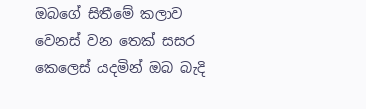ඔබගේ සිතීමේ කලාව වෙනස් වන තෙක් සසර කෙලෙස් යදමින් ඔබ බැදි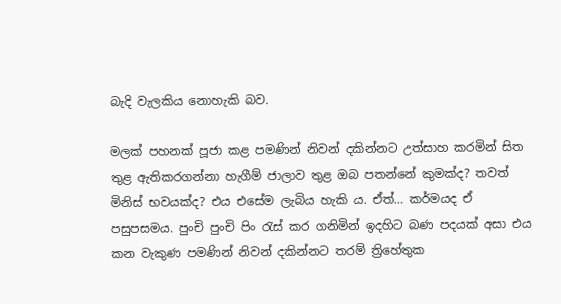බැදි වැලකිය නොහැකි බව.

මලක් පහනක් පූජා කළ පමණින් නිවන් දකින්නට උත්සාහ කරමින් සිත තුළ ඇතිකරගන්නා හැගීම් ජාලාව තුළ ඔබ පතන්නේ කුමක්ද? තවත් මිනිස් භවයක්ද? එය එසේම ලැබිය හැකි ය. ඒත්… කර්මයද ඒ පසුපසමය. පුංචි පුංචි පිං රැස් කර ගනිමින් ඉදහිට බණ පදයක් අසා එය කන වැකුණ පමණින් නිවන් දකින්නට තරම් ත්‍රිහේතුක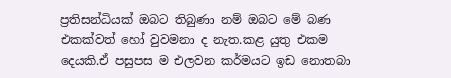ප්‍රතිසන්ධියක් ඔබට තිබුණා නම් ඔබට මේ බණ එකක්වත් හෝ වුවමනා ද නැත.කළ යුතු එකම දෙයකි.ඒ පසුපස ම එලවන කර්මයට ඉඩ නොතබා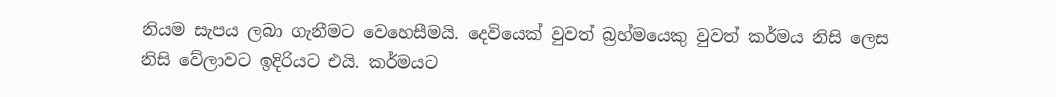නියම සැපය ලබා ගැනීමට වෙහෙසීමයි. දෙවියෙක් වුවත් බ්‍රහ්මයෙකු වුවත් කර්මය නිසි ලෙස නිසි වේලාවට ඉදිරියට එයි. කර්මයට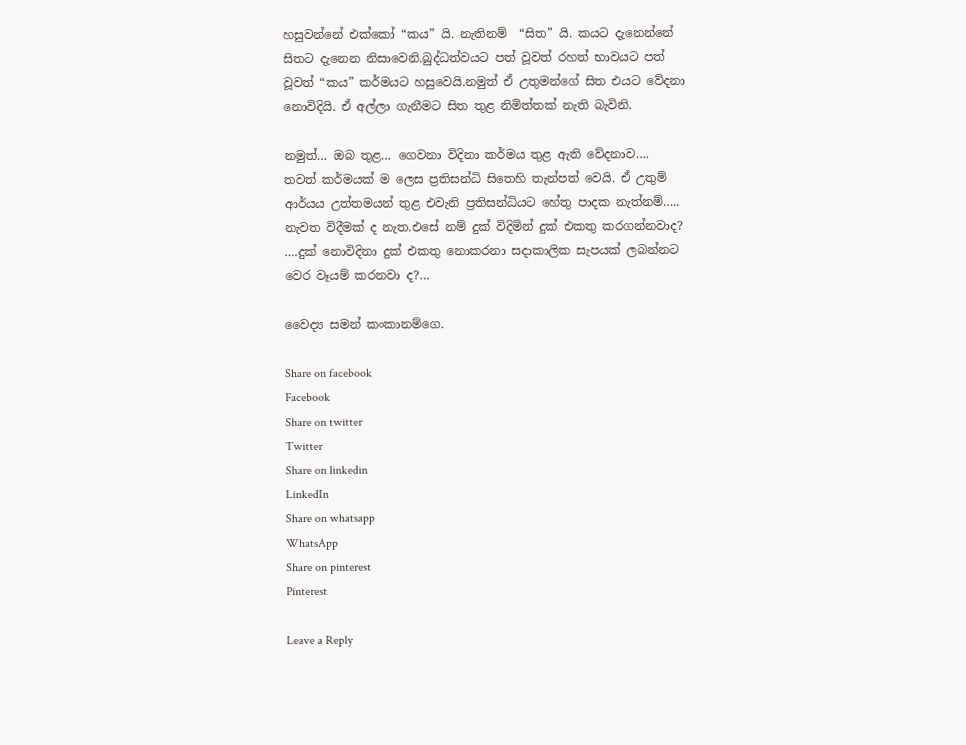හසුවන්නේ එක්කෝ “කය” යි. නැතිනම්  “සිත” යි. කයට දැනෙන්නේ සිතට දැනෙන නිසාවෙනි.බුද්ධත්වයට පත් වූවත් රහත් භාවයට පත් වූවත් “කය” කර්මයට හසුවෙයි.නමුත් ඒ උතුමන්ගේ සිත එයට වේදනා නොවිදියි. ඒ අල්ලා ගැනීමට සිත තුළ නිමිත්තක් නැති බැවිනි.

නමුත්… ඔබ තුළ… ගෙවනා විදිනා කර්මය තුළ ඇති වේදනාව…. තවත් කර්මයක් ම ලෙස ප්‍රතිසන්ධි සිතෙහි තැන්පත් වෙයි. ඒ උතුම් ආර්යය උත්තමයන් තුළ එවැනි ප්‍රතිසන්ධියට හේතු පාදක නැත්නම්….. නැවත විදීමක් ද නැත.එසේ නම් දුක් විදිමින් දුක් එකතු කරගන්නවාද? ….දුක් නොවිදිනා දුක් එකතු නොකරනා සදාකාලික සැපයක් ලබන්නට වෙර වෑයම් කරනවා ද?…

වෛද්‍ය සමන් කංකානම්ගෙ.

Share on facebook
Facebook
Share on twitter
Twitter
Share on linkedin
LinkedIn
Share on whatsapp
WhatsApp
Share on pinterest
Pinterest

Leave a Reply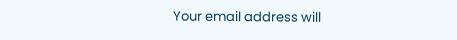Your email address will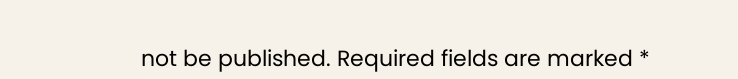not be published. Required fields are marked *